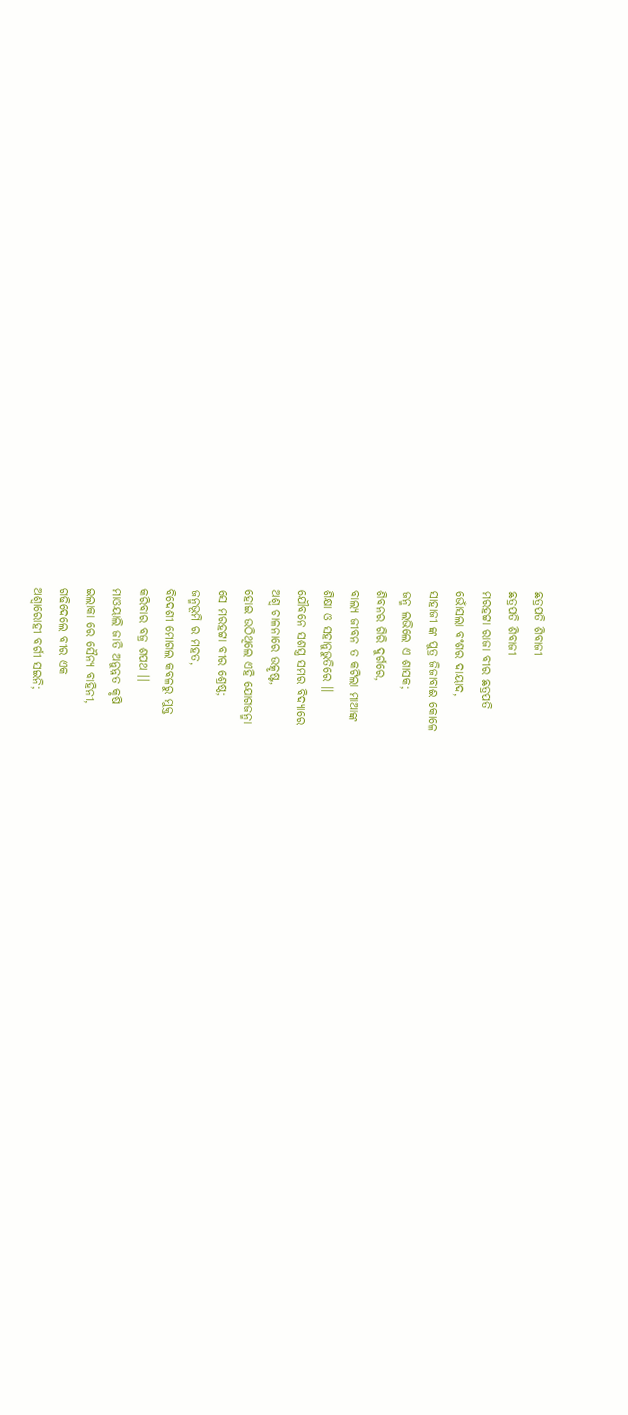ଛତ୍ରପତି ଶିବାଜୀ
ଛତ୍ରପତି ଶିବାଜୀ
ମରହଟ୍ଟା ରାଜା ବୀର ଛତ୍ରପତି
ଭୋଁସଲା ବଂଶର ଦାୟାଦ,
ସାହାଜୀ ଙ୍କ ପୁତ୍ର ଜିଜାବାଈ କୋଳେ
ଜନ୍ମ ଲଭିଲେ ଏ ଶାସକ;
ଶିବନର ଗିରି ଦୁର୍ଗରେ,
ବାଲ୍ୟ ଜୀବନ ତ କଟିଲା ମାଆଙ୍କ
ଶିକ୍ଷା ଓ ସହାନୁଭୁତିରେ ।।
ଯୌବନେ ସଶସ୍ତ୍ର ସମର ବିଦ୍ୟାରେ
ଅଶ୍ଵ ଚାଳନାରେ ଉତ୍କୃଷ୍ଟ,
ହୋଇ ଉଠିଥିଲେ ଏହି ଯୋଗଜନ୍ମା
ସେ ମରହଟ୍ଟା ବୀର ଶ୍ରେଷ୍ଠ;
ଜନ୍ମଭୂମି ର ମହତ,
ବିଦେଶୀ ମୋଗଲ କବଳରୁ ମୁକ୍ତ
କରିବାର ବଜ୍ର ଶପଥ ।।
ମାଓୟାଲି ଜାତି ଅନୁନ୍ନତ କୃଷି
ଇଲାକା ରେ ସୈନ୍ୟ ବାହିନୀ,
ଗଢିଦେଲେ ବୀର ଏକ
ଅଶ୍ଵାରୋହୀ ବର୍ଗୀ ସଇନି;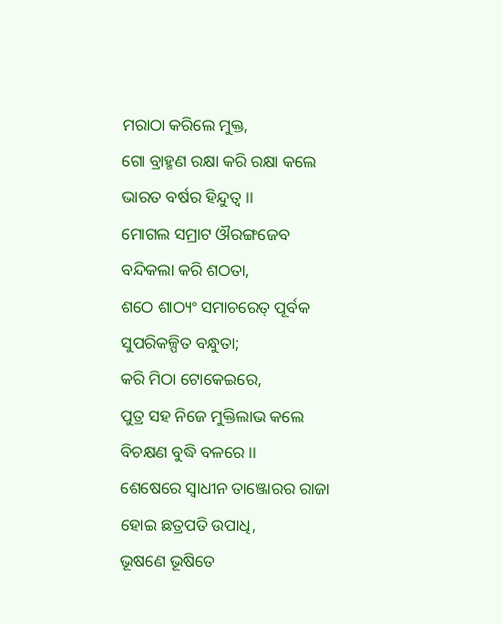ମରାଠା କରିଲେ ମୁକ୍ତ,
ଗୋ ବ୍ରାହ୍ମଣ ରକ୍ଷା କରି ରକ୍ଷା କଲେ
ଭାରତ ବର୍ଷର ହିନ୍ଦୁତ୍ୱ ।।
ମୋଗଲ ସମ୍ରାଟ ଔରଙ୍ଗଜେବ
ବନ୍ଦିକଲା କରି ଶଠତା,
ଶଠେ ଶାଠ୍ୟଂ ସମାଚରେତ୍ ପୂର୍ବକ
ସୁପରିକଳ୍ପିତ ବନ୍ଧୁତା;
କରି ମିଠା ଟୋକେଇରେ,
ପୁତ୍ର ସହ ନିଜେ ମୁକ୍ତିଲାଭ କଲେ
ବିଚକ୍ଷଣ ବୁଦ୍ଧି ବଳରେ ।।
ଶେଷେରେ ସ୍ଵାଧୀନ ତାଞ୍ଜୋରର ରାଜା
ହୋଇ ଛତ୍ରପତି ଉପାଧି,
ଭୂଷଣେ ଭୂଷିତେ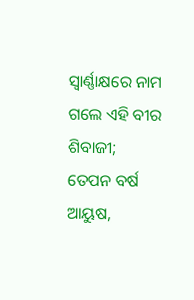ସ୍ଵାର୍ଣ୍ଣାକ୍ଷରେ ନାମ
ଗଲେ ଏହି ବୀର ଶିବାଜୀ;
ତେପନ ବର୍ଷ ଆୟୁଷ,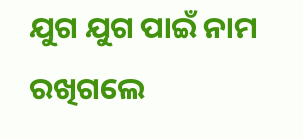ଯୁଗ ଯୁଗ ପାଇଁ ନାମ ରଖିଗଲେ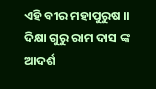ଏହି ବୀର ମହାପୁରୁଷ ।।
ଦିକ୍ଷା ଗୁରୁ ରାମ ଦାସ ଙ୍କ ଆଦର୍ଶ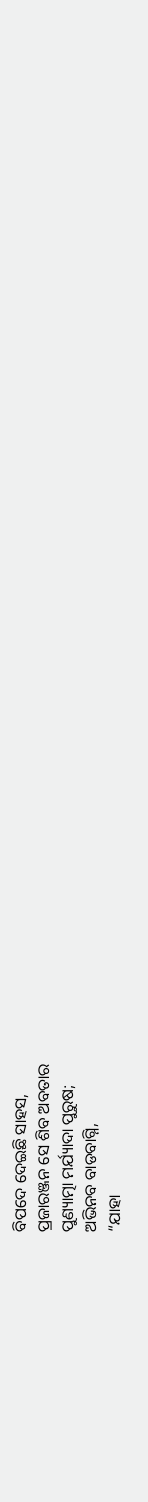ବିପଦେ ଦେଇଛି ସାହସ,
ପ୍ରଜାରଞ୍ଜନ ସେ ଶିବ ଅବତାର
ପୁଣ୍ୟାତ୍ମା ମର୍ଯ୍ୟାଦା ପୁରୁଷ;
ଅଭିନବ ବାଡବାଗ୍ନି,
“ଯାହା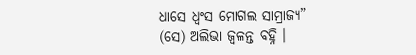ଧାସେ ଧ୍ଵଂସ ମୋଗଲ ସାମ୍ରାଜ୍ୟ”
(ସେ) ଅଲିଭା ଜ୍ଵଳନ୍ତ ବହ୍ନି ।